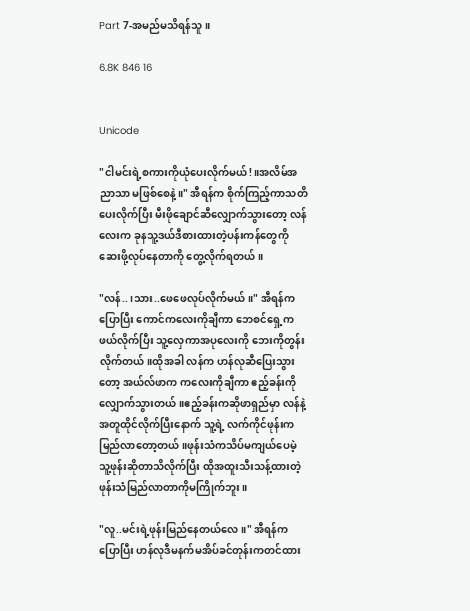Part 7-အမည်မသိရန်သူ။

6.8K 846 16


Unicode

"ငါမင်းရဲ့စကားကိုယုံပေးလိုက်မယ်!။အလိမ်အညာသာ မဖြစ်စေနဲ့။" အီရန်က စိုက်ကြည့်ကာသတိပေးလိုက်ပြီး မီးဖိုချောင်ဆီလျှောက်သွားတော့ လန်လေးက ခုနသူ့ဒယ်ဒီစားထားတဲ့ပန်းကန်တွေကိုဆေးဖို့လုပ်နေတာကို တွေ့လိုက်ရတယ်။

"လန်..၊သား..ဖေဖေလုပ်လိုက်မယ်။" အီရန်ကပြောပြီး ကောင်ကလေးကိုချီကာ ဘေစင်ရှေ့ကဖယ်လိုက်ပြီး သူ့လှေကာအပုလေးကို ဘေးကိုတွန်းလိုက်တယ်။ထိုအခါ လန်က ဟန်လုဆီပြေးသွားတော့ အယ်လ်ဖာက ကလေးကိုချီကာ ဧည့်ခန်းကိုလျှောက်သွားတယ်။ဧည့်ခန်းကဆိုဖာရှည်မှာ လန်နဲ့အတူထိုင်လိုက်ပြီးနောက် သူ့ရဲ့ လက်ကိုင်ဖုန်းကမြည်လာတော့တယ်။ဖုန်းသံကသိပ်မကျယ်ပေမဲ့ သူ့ဖုန်းဆိုတာသိလိုက်ပြီး ထိုအထူးသီးသန့်ထားတဲ့ဖုန်းသံမြည်လာတာကိုမကြိုက်ဘူး။

"လူ..မင်းရဲ့ဖုန်းမြည်နေတယ်လေ။" အီရန်ကပြောပြီး ဟန်လုဒီမနက်မအိပ်ခင်တုန်းကတင်ထား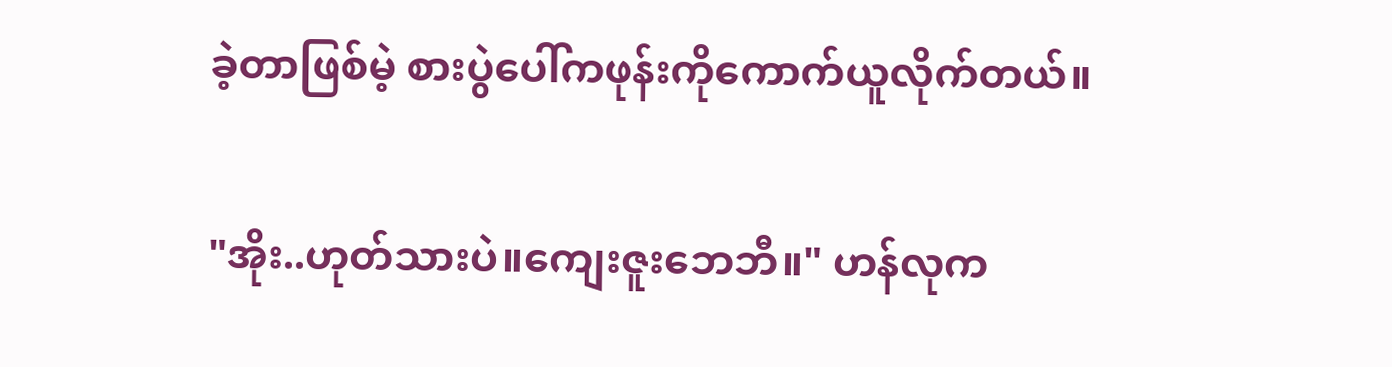ခဲ့တာဖြစ်မဲ့ စားပွဲပေါ်ကဖုန်းကိုကောက်ယူလိုက်တယ်။

"အိုး..ဟုတ်သားပဲ။ကျေးဇူးဘေဘီ။" ဟန်လုက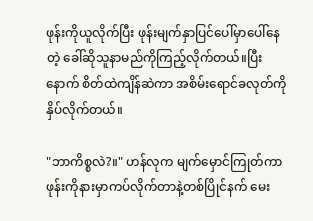ဖုန်းကိုယူလိုက်ပြီး ဖုန်းမျက်နှာပြင်ပေါ်မှာပေါ်နေတဲ့ ခေါ်ဆိုသူနာမည်ကိုကြည့်လိုက်တယ်။ပြီးနောက် စိတ်ထဲကျိန်ဆဲကာ အစိမ်းရောင်ခလုတ်ကိုနှိပ်လိုက်တယ်။

"ဘာကိစ္စလဲ?။" ဟန်လုက မျက်မှောင်ကြုတ်ကာ ဖုန်းကိုနားမှာကပ်လိုက်တာနဲ့တစ်ပြိုင်နက် မေး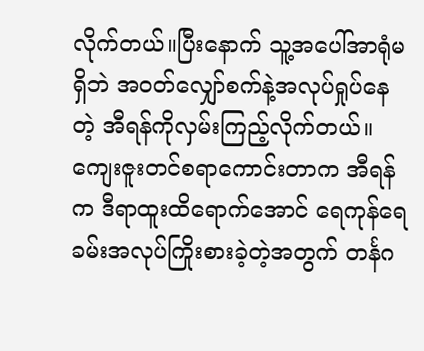လိုက်တယ်။ပြီးနောက် သူ့အပေါ်အာရုံမရှိဘဲ အဝတ်လျှော်စက်နဲ့အလုပ်ရှုပ်နေတဲ့ အီရန်ကိုလှမ်းကြည့်လိုက်တယ်။ကျေးဇူးတင်စရာကောင်းတာက အီရန်က ဒီရာထူးထိရောက်အောင် ရေကုန်ရေခမ်းအလုပ်ကြိုးစားခဲ့တဲ့အတွက် တင်္နဂ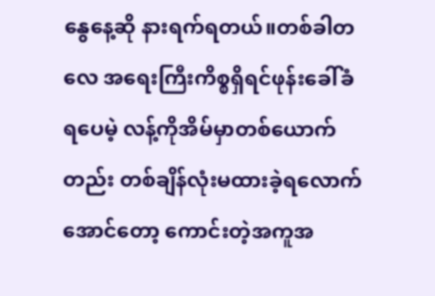နွေနေ့ဆို နားရက်ရတယ်။တစ်ခါတလေ အရေးကြီးကိစ္စရှိရင်ဖုန်းခေါ်ခံရပေမဲ့ လန့်ကိုအိမ်မှာတစ်ယောက်တည်း တစ်ချိန်လုံးမထားခဲ့ရလောက်အောင်တော့ ကောင်းတဲ့အကူအ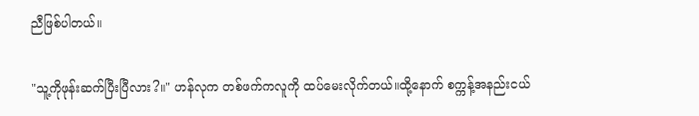ညီဖြစ်ပါတယ်။

"သူ့ကိုဖုန်းဆက်ပြီးပြီလား?။" ဟန်လုက တစ်ဖက်ကလူကို ထပ်မေးလိုက်တယ်။ထို့နောက် စက္ကန့်အနည်းငယ်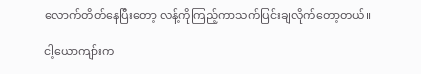လောက်တိတ်နေပြီးတော့ လန့်ကိုကြည့်ကာသက်ပြင်းချလိုက်တော့တယ်။

ငါ့ယောကျာ်းက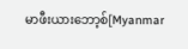မာဖီးယားဘော့စ်[Myanmar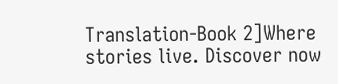Translation-Book 2]Where stories live. Discover now